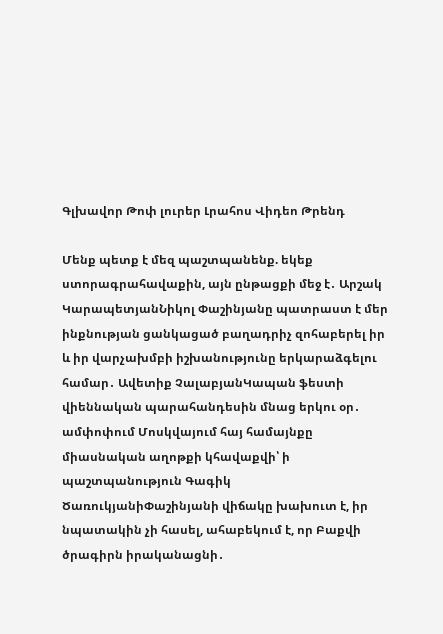Գլխավոր Թոփ լուրեր Լրահոս Վիդեո Թրենդ

Մենք պետք է մեզ պաշտպանենք. եկեք ստորագրահավաքին, այն ընթացքի մեջ է․ Արշակ ԿարապետյանՆիկոլ Փաշինյանը պատրաստ է մեր ինքնության ցանկացած բաղադրիչ զոհաբերել իր և իր վարչախմբի իշխանությունը երկարաձգելու համար․ Ավետիք ՉալաբյանԿապան ֆեստի վիեննական պարահանդեսին մնաց երկու օր․ ամփոփում Մոսկվայում հայ համայնքը միասնական աղոթքի կհավաքվի՝ ի պաշտպանություն Գագիկ ԾառուկյանիՓաշինյանի վիճակը խախուտ է, իր նպատակին չի հասել, ահաբեկում է, որ Բաքվի ծրագիրն իրականացնի․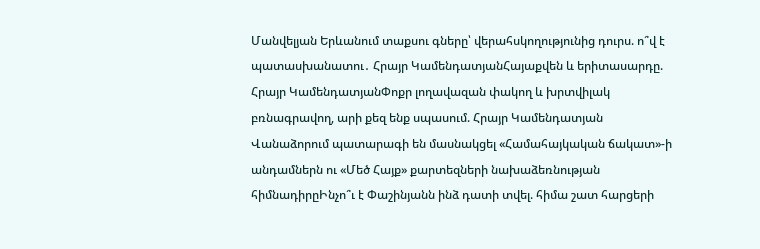Մանվելյան Երևանում տաքսու գները՝ վերահսկողությունից դուրս. ո՞վ է պատասխանատու․ Հրայր ԿամենդատյանՀայաքվեն և երիտասարդը. Հրայր ԿամենդատյանՓոքր լողավազան փակող և խրտվիլակ բռնագրավող, արի քեզ ենք սպասում. Հրայր Կամենդատյան Վանաձորում պատարագի են մասնակցել «Համահայկական ճակատ»-ի անդամներն ու «Մեծ Հայք» քարտեզների նախաձեռնության հիմնադիրըԻնչո՞ւ է Փաշինյանն ինձ դատի տվել. հիմա շատ հարցերի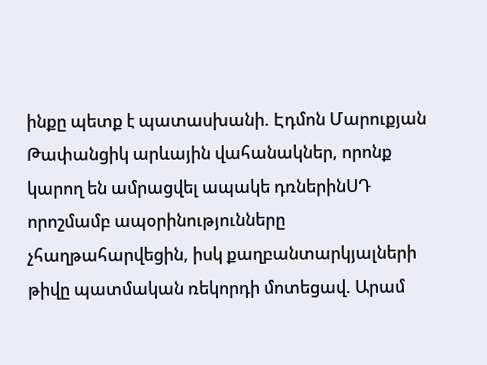ինքը պետք է պատասխանի. Էդմոն Մարուքյան Թափանցիկ արևային վահանակներ, որոնք կարող են ամրացվել ապակե դռներինՍԴ որոշմամբ ապօրինությունները չհաղթահարվեցին, իսկ քաղբանտարկյալների թիվը պատմական ռեկորդի մոտեցավ. Արամ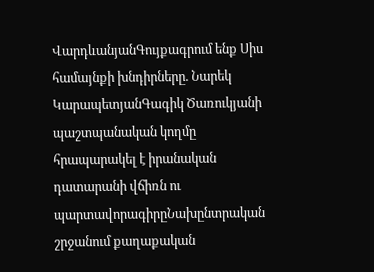ՎարդևանյանԳույքագրում ենք Սիս համայնքի խնդիրները. Նարեկ ԿարապետյանԳագիկ Ծառուկյանի պաշտպանական կողմը հրապարակել է իրանական դատարանի վճիռն ու պարտավորագիրըՆախընտրական շրջանում քաղաքական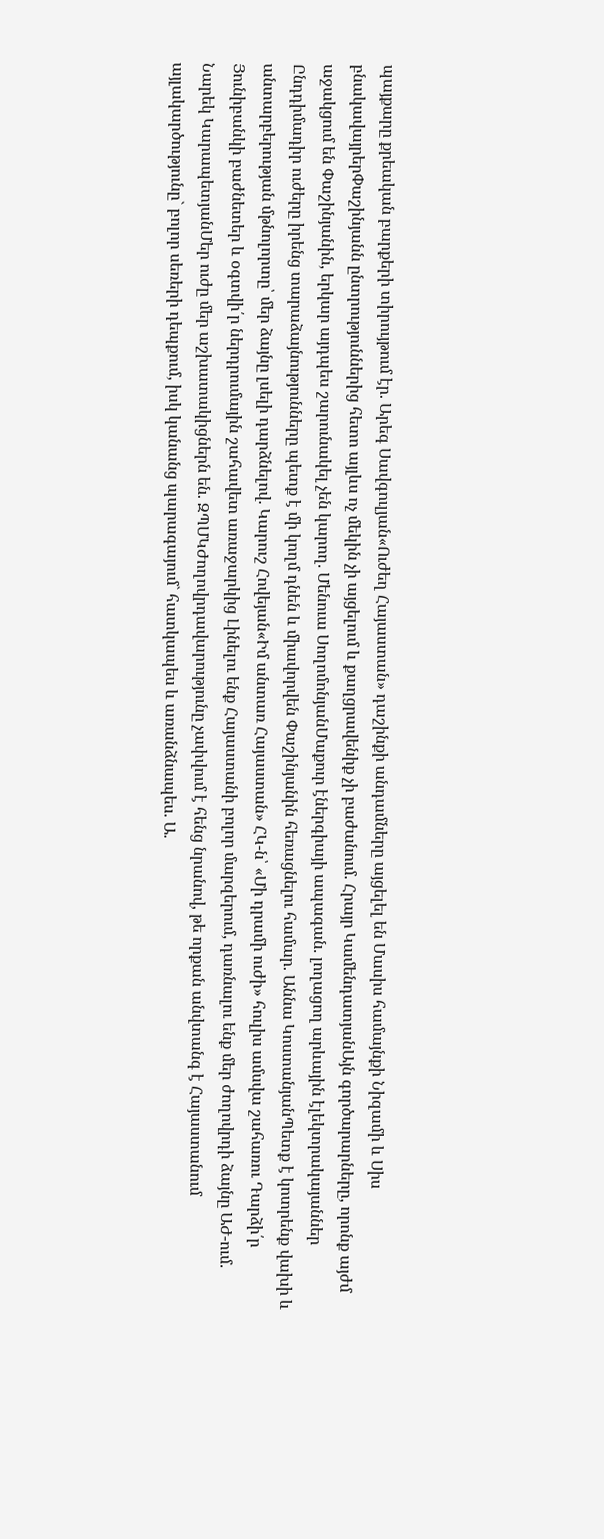պայքարը քրեական բարքերի տիրույթում էր. Արեգ Սավգուլյան«Ուժեղ Հայաստան» դաշինքի անդամները այցելել են Մասիս համայնքի Նիզամի և Սիս բնակավայրերՓաշինյանն ընտրություններից հետո այլևս ոչ մեկին չի այցելում և քաղցրավենիք չի բաժանում. Հրայր ԿամենդատյանԱյն գործարարները, որոնք այժմ աջակցում են Փաշինյանին, երկար այդպես շարունակել չեն կարող. Մենուա ՍողոմոնյանՄաքուր էներգիայի ապագան. լողացող արևային էլեկտրակայաններ Ընդդիմադիր ուժերը իրենց տարաձայնությունները պետք է մի կողմ դնեն և միավորվեն Փաշինյանին հեռացնելու համար. Աննա ԿոստանյանՊետք է կոտրենք վախի և անտարբերության մթնոլորտը՝ մեր ձայնը լսելի դարձնելով. Կարուշ Հովեյան«Իմ անտառ Հայաստան» ՀԿ-ն՝ «Մի դրամի ուժի» հուլիս ամսվա շահառու Դարձի՛ր Յունիբանկի բաժնետեր և օգտվի՛ր ներդրումային շահավետ առաջարկից Լինելու ենք Հայաստանի բոլոր մարզերում, դառնալու ենք մեր ժողովրդի ձայնը ԱԺ-ում. Նարեկ ԿարապետյանՄեր ուժը մեր աշխատակիցներն են. ԶՊՄԿԺողովրդավարությունը չափվում է հենց նրանով, թե որքան անվտանգ է Հայաստանում այլակարծությունը` բոլոր սեռերի դեպքում, իսկ կանանց պարագայում` հատկապես և առանձնապես. Ա.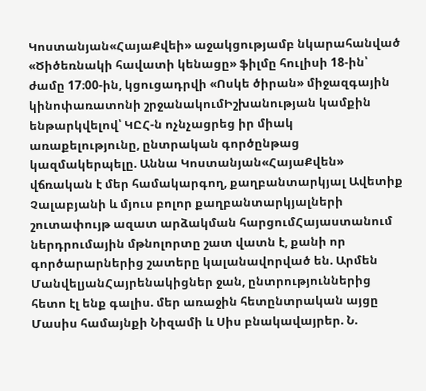Կոստանյան«ՀայաՔվեի» աջակցությամբ նկարահանված «Ծիծեռնակի հավատի կենացը» ֆիլմը հուլիսի 18-ին՝ ժամը 17։00-ին, կցուցադրվի «Ոսկե ծիրան» միջազգային կինոփառատոնի շրջանակումԻշխանության կամքին ենթարկվելով՝ ԿԸՀ-ն ոչնչացրեց իր միակ առաքելությունը, ընտրական գործընթաց կազմակերպելը. Աննա Կոստանյան«ՀայաՔվեն» վճռական է մեր համակարգող, քաղբանտարկյալ Ավետիք Չալաբյանի և մյուս բոլոր քաղբանտարկյալների շուտափույթ ազատ արձակման հարցումՀայաստանում ներդրումային մթնոլորտը շատ վատն է, քանի որ գործարարներից շատերը կալանավորված են. Արմեն ՄանվելյանՀայրենակիցներ ջան, ընտրություններից հետո էլ ենք գալիս. մեր առաջին հետընտրական այցը Մասիս համայնքի Նիզամի և Սիս բնակավայրեր. Ն.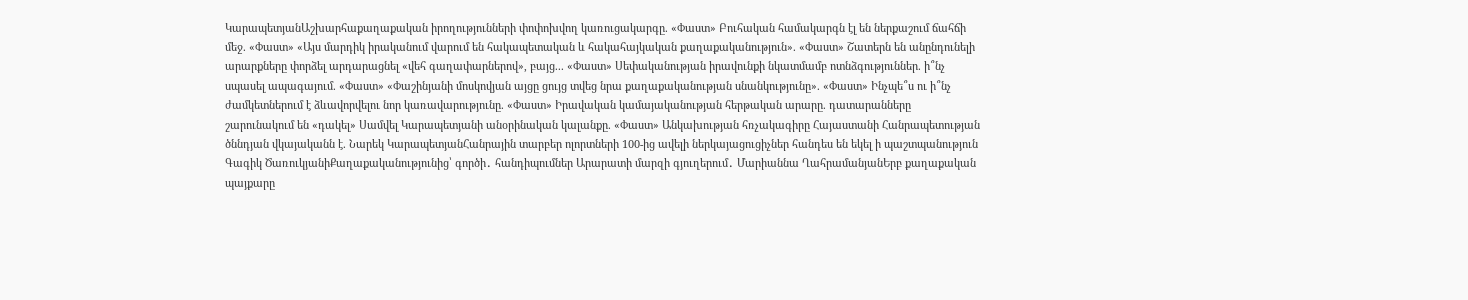ԿարապետյանԱշխարհաքաղաքական իրողությունների փոփոխվող կառուցակարգը. «Փաստ» Բուհական համակարգն էլ են ներքաշում ճահճի մեջ. «Փաստ» «Այս մարդիկ իրականում վարում են հակապետական և հակահայկական քաղաքականություն». «Փաստ» Շատերն են անընդունելի արարքները փորձել արդարացնել «վեհ գաղափարներով», բայց... «Փաստ» Սեփականության իրավունքի նկատմամբ ոտնձգություններ. ի՞նչ սպասել ապագայում. «Փաստ» «Փաշինյանի մոսկովյան այցը ցույց տվեց նրա քաղաքականության սնանկությունը». «Փաստ» Ինչպե՞ս ու ի՞նչ ժամկետներում է ձևավորվելու նոր կառավարությունը. «Փաստ» Իրավական կամայականության հերթական արարը. դատարանները շարունակում են «դակել» Սամվել Կարապետյանի անօրինական կալանքը. «Փաստ» Անկախության հռչակագիրը Հայաստանի Հանրապետության ծննդյան վկայականն է. Նարեկ ԿարապետյանՀանրային տարբեր ոլորտների 100-ից ավելի ներկայացուցիչներ հանդես են եկել ի պաշտպանություն Գագիկ ԾառուկյանիՔաղաքականությունից՝ գործի․ հանդիպումներ Արարատի մարզի գյուղերում․ Մարիաննա ՂահրամանյանԵրբ քաղաքական պայքարը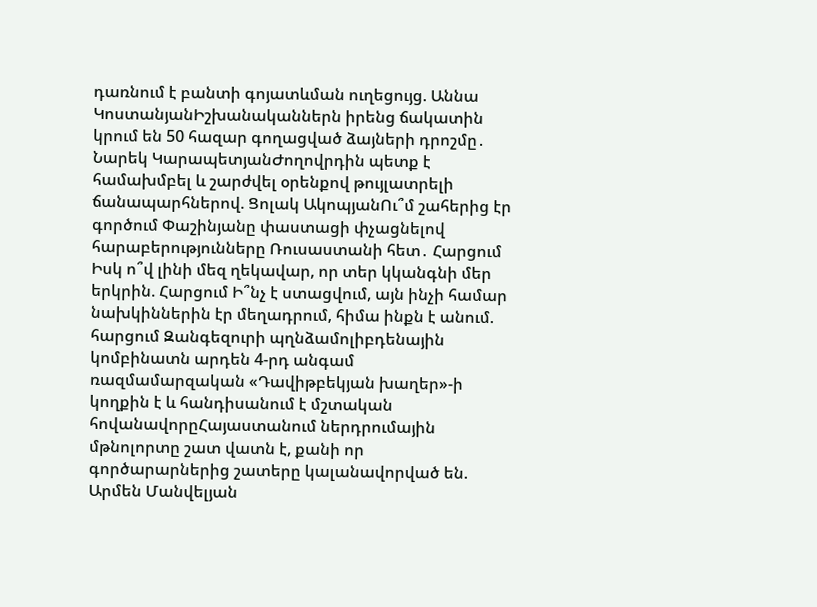դառնում է բանտի գոյատևման ուղեցույց. Աննա ԿոստանյանԻշխանականներն իրենց ճակատին կրում են 50 հազար գողացված ձայների դրոշմը․ Նարեկ ԿարապետյանԺողովրդին պետք է համախմբել և շարժվել օրենքով թույլատրելի ճանապարհներով. Ցոլակ ԱկոպյանՈւ՞մ շահերից էր գործում Փաշինյանը փաստացի փչացնելով հարաբերությունները Ռուսաստանի հետ․ Հարցում Իսկ ո՞վ լինի մեզ ղեկավար, որ տեր կկանգնի մեր երկրին. Հարցում Ի՞նչ է ստացվում, այն ինչի համար նախկիններին էր մեղադրում, հիմա ինքն է անում. հարցում Զանգեզուրի պղնձամոլիբդենային կոմբինատն արդեն 4-րդ անգամ ռազմամարզական «Դավիթբեկյան խաղեր»-ի կողքին է և հանդիսանում է մշտական հովանավորըՀայաստանում ներդրումային մթնոլորտը շատ վատն է, քանի որ գործարարներից շատերը կալանավորված են. Արմեն Մանվելյան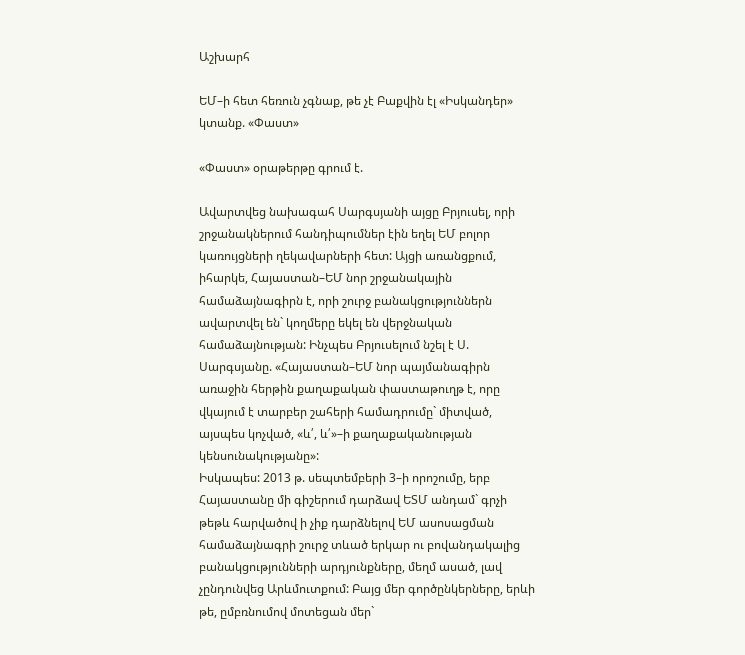Աշխարհ

ԵՄ–ի հետ հեռուն չգնաք, թե չէ Բաքվին էլ «Իսկանդեր» կտանք. «Փաստ»

«Փաստ» օրաթերթը գրում է.

Ավարտվեց նախագահ Սարգսյանի այցը Բրյուսել, որի շրջանակներում հանդիպումներ էին եղել ԵՄ բոլոր կառույցների ղեկավարների հետ: Այցի առանցքում, իհարկե, Հայաստան–ԵՄ նոր շրջանակային համաձայնագիրն է, որի շուրջ բանակցություններն ավարտվել են` կողմերը եկել են վերջնական համաձայնության: Ինչպես Բրյուսելում նշել է Ս. Սարգսյանը. «Հայաստան–ԵՄ նոր պայմանագիրն առաջին հերթին քաղաքական փաստաթուղթ է, որը վկայում է տարբեր շահերի համադրումը` միտված, այսպես կոչված, «և՛, և՛»–ի քաղաքականության կենսունակությանը»:
Իսկապես: 2013 թ. սեպտեմբերի 3–ի որոշումը, երբ Հայաստանը մի գիշերում դարձավ ԵՏՄ անդամ` գրչի թեթև հարվածով ի չիք դարձնելով ԵՄ ասոսացման համաձայնագրի շուրջ տևած երկար ու բովանդակալից բանակցությունների արդյունքները, մեղմ ասած, լավ չընդունվեց Արևմուտքում: Բայց մեր գործընկերները, երևի թե, ըմբռնումով մոտեցան մեր`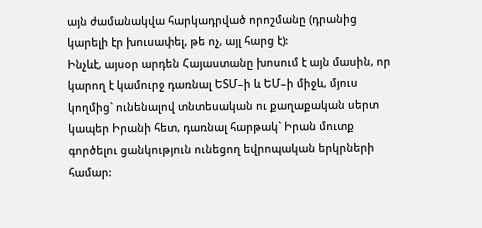այն ժամանակվա հարկադրված որոշմանը (դրանից կարելի էր խուսափել, թե ոչ, այլ հարց է):
Ինչևէ, այսօր արդեն Հայաստանը խոսում է այն մասին, որ կարող է կամուրջ դառնալ ԵՏՄ–ի և ԵՄ–ի միջև, մյուս կողմից` ունենալով տնտեսական ու քաղաքական սերտ կապեր Իրանի հետ, դառնալ հարթակ` Իրան մուտք գործելու ցանկություն ունեցող եվրոպական երկրների համար: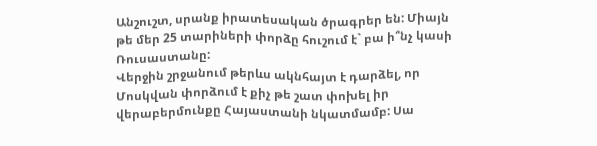Անշուշտ, սրանք իրատեսական ծրագրեր են: Միայն թե մեր 25 տարիների փորձը հուշում է` բա ի՞նչ կասի Ռուսաստանը:
Վերջին շրջանում թերևս ակնհայտ է դարձել, որ Մոսկվան փորձում է քիչ թե շատ փոխել իր վերաբերմունքը Հայաստանի նկատմամբ: Սա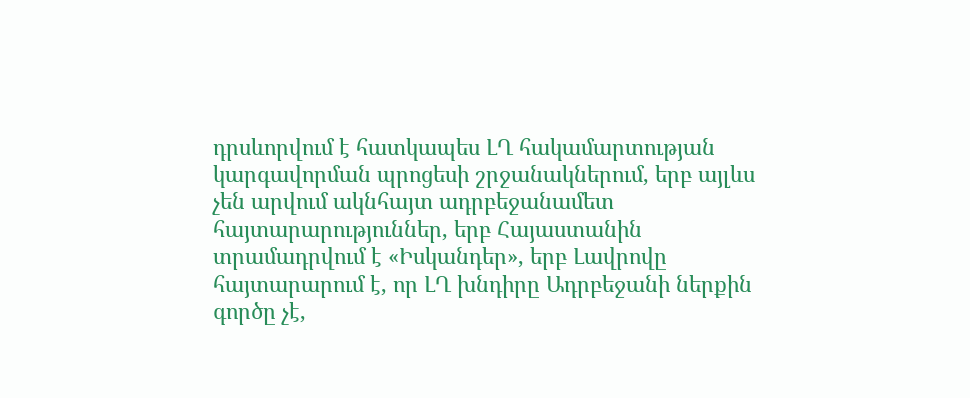դրսևորվում է հատկապես ԼՂ հակամարտության կարգավորման պրոցեսի շրջանակներում, երբ այլևս չեն արվում ակնհայտ ադրբեջանամետ հայտարարություններ, երբ Հայաստանին տրամադրվում է «Իսկանդեր», երբ Լավրովը հայտարարում է, որ ԼՂ խնդիրը Ադրբեջանի ներքին գործը չէ,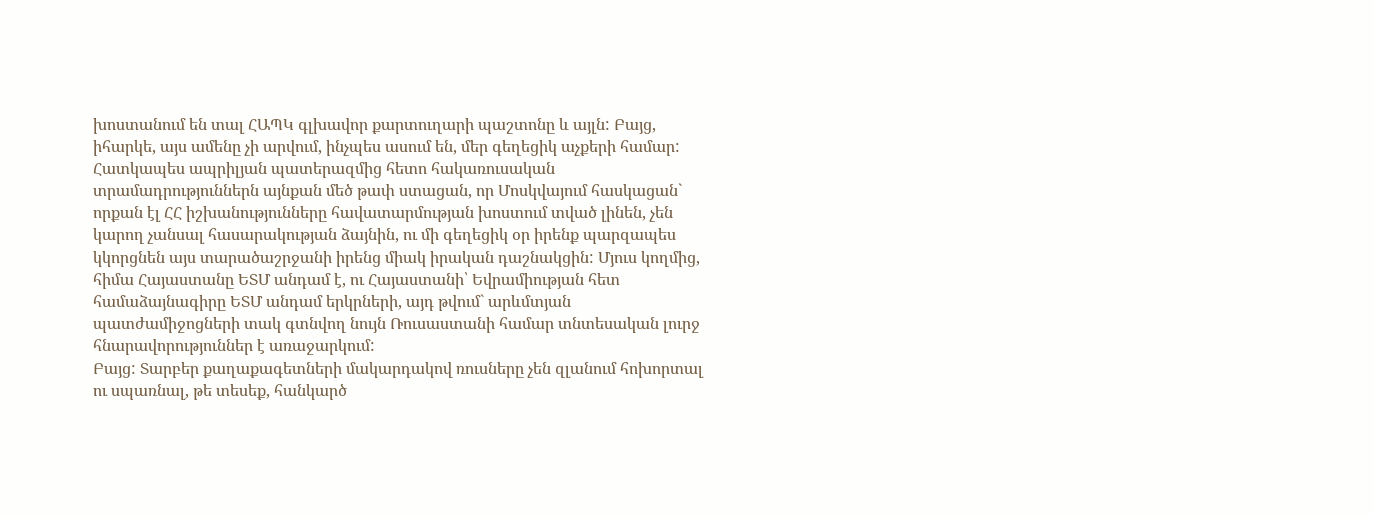խոստանում են տալ ՀԱՊԿ գլխավոր քարտուղարի պաշտոնը և այլն: Բայց, իհարկե, այս ամենը չի արվում, ինչպես ասում են, մեր գեղեցիկ աչքերի համար: Հատկապես ապրիլյան պատերազմից հետո հակառուսական տրամադրություններն այնքան մեծ թափ ստացան, որ Մոսկվայում հասկացան` որքան էլ ՀՀ իշխանությունները հավատարմության խոստում տված լինեն, չեն կարող չանսալ հասարակության ձայնին, ու մի գեղեցիկ օր իրենք պարզապես կկորցնեն այս տարածաշրջանի իրենց միակ իրական դաշնակցին: Մյուս կողմից, հիմա Հայաստանը ԵՏՄ անդամ է, ու Հայաստանի՝ Եվրամիության հետ համաձայնագիրը ԵՏՄ անդամ երկրների, այդ թվում` արևմտյան պատժամիջոցների տակ գտնվող նույն Ռուսաստանի համար տնտեսական լուրջ հնարավորություններ է առաջարկում:
Բայց: Տարբեր քաղաքագետների մակարդակով ռուսները չեն զլանում հոխորտալ ու սպառնալ, թե տեսեք, հանկարծ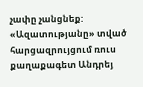չափը չանցնեք: «Ազատությանը» տված հարցազրույցում ռուս քաղաքագետ Անդրեյ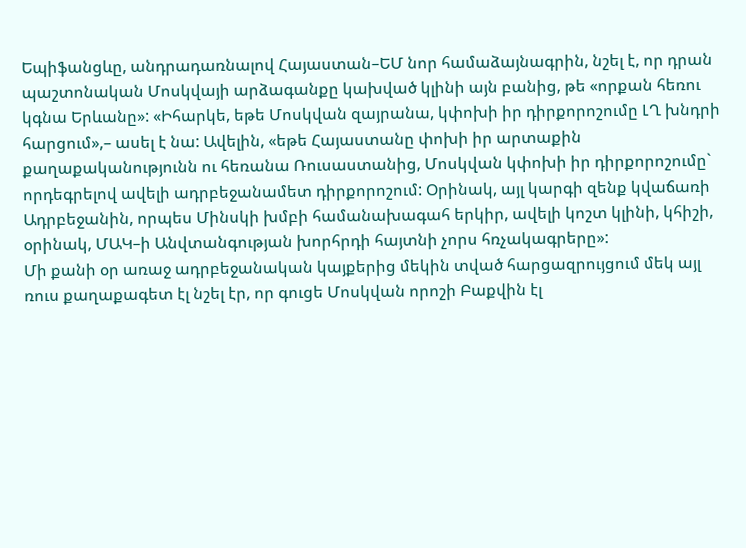Եպիֆանցևը, անդրադառնալով Հայաստան–ԵՄ նոր համաձայնագրին, նշել է, որ դրան պաշտոնական Մոսկվայի արձագանքը կախված կլինի այն բանից, թե «որքան հեռու կգնա Երևանը»: «Իհարկե, եթե Մոսկվան զայրանա, կփոխի իր դիրքորոշումը ԼՂ խնդրի հարցում»,– ասել է նա: Ավելին, «եթե Հայաստանը փոխի իր արտաքին քաղաքականությունն ու հեռանա Ռուսաստանից, Մոսկվան կփոխի իր դիրքորոշումը` որդեգրելով ավելի ադրբեջանամետ դիրքորոշում: Օրինակ, այլ կարգի զենք կվաճառի Ադրբեջանին, որպես Մինսկի խմբի համանախագահ երկիր, ավելի կոշտ կլինի, կհիշի, օրինակ, ՄԱԿ–ի Անվտանգության խորհրդի հայտնի չորս հռչակագրերը»:
Մի քանի օր առաջ ադրբեջանական կայքերից մեկին տված հարցազրույցում մեկ այլ ռուս քաղաքագետ էլ նշել էր, որ գուցե Մոսկվան որոշի Բաքվին էլ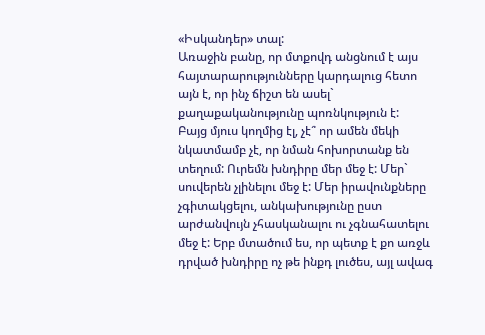«Իսկանդեր» տալ:
Առաջին բանը, որ մտքովդ անցնում է այս հայտարարությունները կարդալուց հետո այն է, որ ինչ ճիշտ են ասել` քաղաքականությունը պոռնկություն է:
Բայց մյուս կողմից էլ, չէ՞ որ ամեն մեկի նկատմամբ չէ, որ նման հոխորտանք են տեղում: Ուրեմն խնդիրը մեր մեջ է: Մեր` սուվերեն չլինելու մեջ է: Մեր իրավունքները չգիտակցելու, անկախությունը ըստ արժանվույն չհասկանալու ու չգնահատելու մեջ է: Երբ մտածում ես, որ պետք է քո առջև դրված խնդիրը ոչ թե ինքդ լուծես, այլ ավագ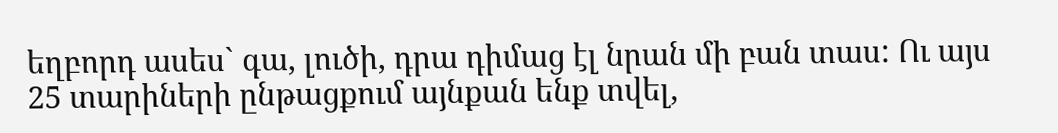եղբորդ ասես` գա, լուծի, դրա դիմաց էլ նրան մի բան տաս: Ու այս 25 տարիների ընթացքում այնքան ենք տվել,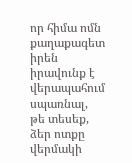որ հիմա ոմն քաղաքագետ իրեն իրավունք է վերապահում սպառնալ, թե տեսեք, ձեր ոտքը վերմակի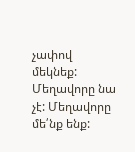չափով մեկնեք:
Մեղավորը նա չէ: Մեղավորը մե՛նք ենք: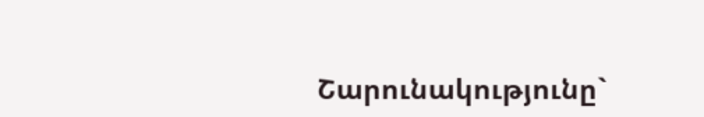Շարունակությունը`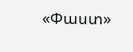«Փաստ»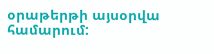օրաթերթի այսօրվա համարում: